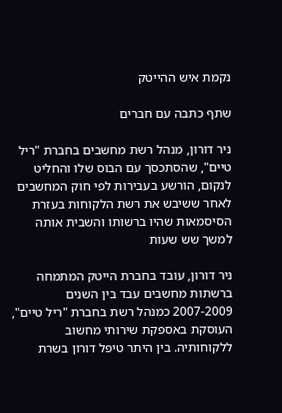נקמת איש ההייטק

שתף כתבה עם חברים

ניר דורון, מנהל רשת מחשבים בחברת "ריל טיים", שהסתכסך עם הבוס שלו והחליט לנקום, הורשע בעבירות לפי חוק המחשבים לאחר ששיבש את רשת הלקוחות בעזרת הסיסמאות שהיו ברשותו והשבית אותה למשך שש שעות

ניר דורון, עובד בחברת הייטק המתמחה ברשתות מחשבים עבד בין השנים 2007-2009 כמנהל רשת בחברת "ריל טיים", העוסקת באספקת שירותי מחשוב ללקוחותיה. בין היתר טיפל דורון בשרת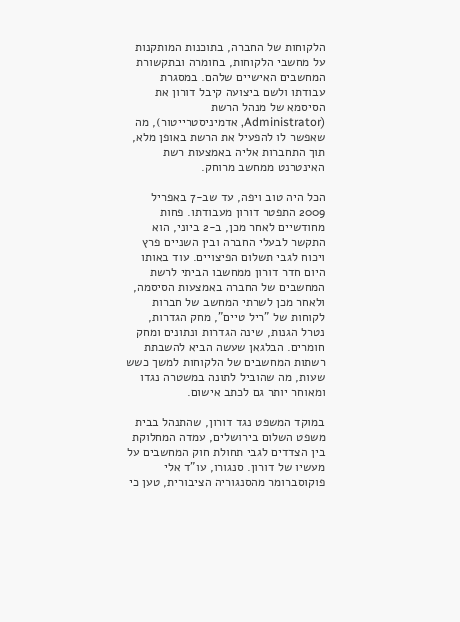הלקוחות של החברה, בתוכנות המותקנות על מחשבי הלקוחות, בחומרה ובתקשורת המחשבים האישיים שלהם. במסגרת עבודתו ולשם ביצועה קיבל דורון את הסיסמא של מנהל הרשת (Administrator, אדמיניסטרייטור), מה שאפשר לו להפעיל את הרשת באופן מלא, תוך התחברות אליה באמצעות רשת האינטרנט ממחשב מרוחק.

הכל היה טוב ויפה, עד שב-7 באפריל 2009 התפטר דורון מעבודתו. פחות מחודשיים לאחר מכן, ב-2 ביוני, הוא התקשר לבעלי החברה ובין השניים פרץ ויכוח לגבי תשלום הפיצויים. עוד באותו היום חדר דורון ממחשבו הביתי לרשת המחשבים של החברה באמצעות הסיסמה, ולאחר מכן לשרתי המחשב של חברות לקוחות של "ריל טיים", מחק הגדרות, נטרל הגנות, שינה הגדרות ונתונים ומחק חומרים. הבלגאן שעשה הביא להשבתת רשתות המחשבים של הלקוחות למשך כשש שעות, מה שהוביל לתונה במשטרה נגדו ומאוחר יותר גם לכתב אישום.

במוקד המשפט נגד דורון, שהתנהל בבית משפט השלום בירושלים, עמדה המחלוקת בין הצדדים לגבי תחולת חוק המחשבים על מעשיו של דורון. סנגורו, עו"ד אלי פוקוסברומר מהסנגוריה הציבורית, טען כי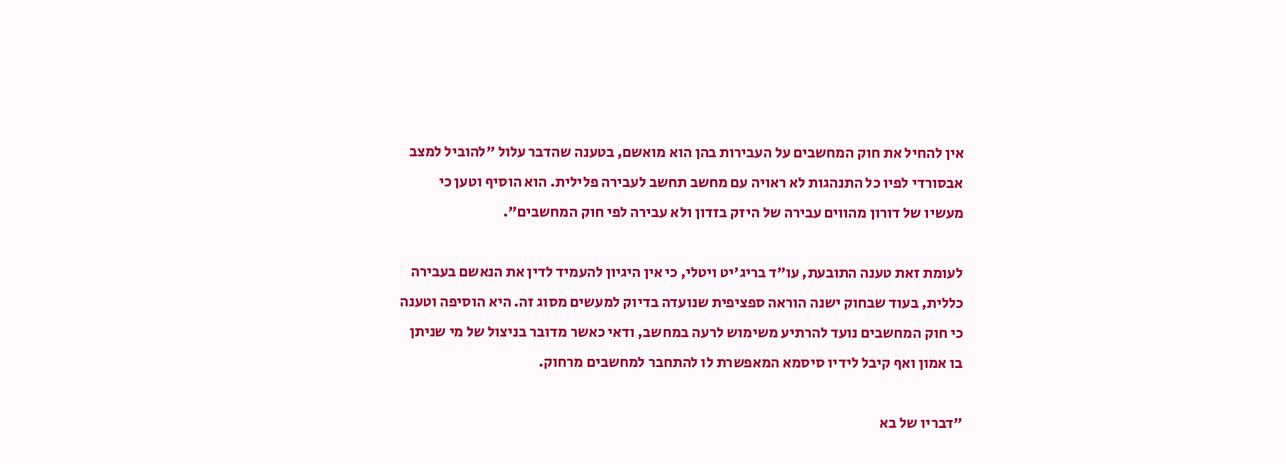אין להחיל את חוק המחשבים על העבירות בהן הוא מואשם, בטענה שהדבר עלול "להוביל למצב אבסורדי לפיו כל התנהגות לא ראויה עם מחשב תחשב לעבירה פלילית. הוא הוסיף וטען כי מעשיו של דורון מהווים עבירה של היזק בזדון ולא עבירה לפי חוק המחשבים".

לעומת זאת טענה התובעת, עו"ד בריג'יט ויטלי, כי אין היגיון להעמיד לדין את הנאשם בעבירה כללית, בעוד שבחוק ישנה הוראה ספציפית שנועדה בדיוק למעשים מסוג זה. היא הוסיפה וטענה כי חוק המחשבים נועד להרתיע משימוש לרעה במחשב, ודאי כאשר מדובר בניצול של מי שניתן בו אמון ואף קיבל לידיו סיסמא המאפשרת לו להתחבר למחשבים מרחוק.

"דבריו של בא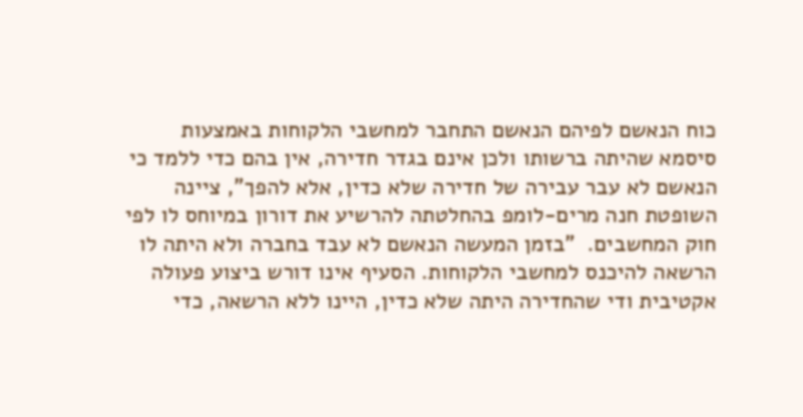כוח הנאשם לפיהם הנאשם התחבר למחשבי הלקוחות באמצעות סיסמא שהיתה ברשותו ולכן אינם בגדר חדירה, אין בהם כדי ללמד כי הנאשם לא עבר עבירה של חדירה שלא כדין, אלא להפך", ציינה השופטת חנה מרים-לומפ בהחלטתה להרשיע את דורון במיוחס לו לפי חוק המחשבים.  "בזמן המעשה הנאשם לא עבד בחברה ולא היתה לו הרשאה להיכנס למחשבי הלקוחות. הסעיף אינו דורש ביצוע פעולה אקטיבית ודי שהחדירה היתה שלא כדין, היינו ללא הרשאה, כדי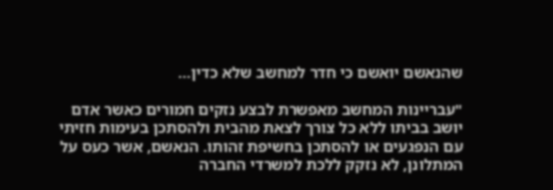שהנאשם יואשם כי חדר למחשב שלא כדין…

"עבריינות המחשב מאפשרת לבצע נזקים חמורים כאשר אדם יושב בביתו ללא כל צורך לצאת מהבית ולהסתכן בעימות חזיתי עם הנפגעים או להסתכן בחשיפת זהותו. הנאשם, אשר כעס על המתלונן, לא נזקק ללכת למשרדי החברה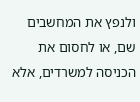ולנפץ את המחשבים שם, או לחסום את הכניסה למשרדים, אלא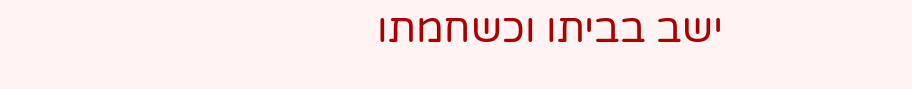ישב בביתו וכשחמתו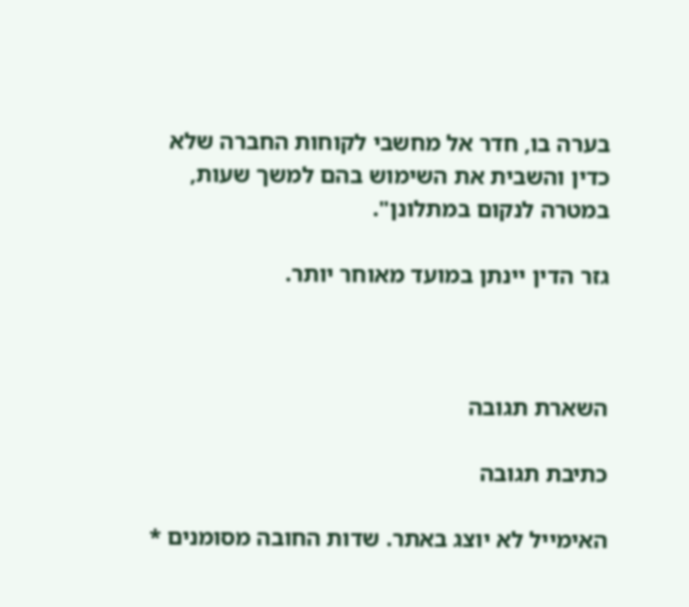בערה בו, חדר אל מחשבי לקוחות החברה שלא כדין והשבית את השימוש בהם למשך שעות, במטרה לנקום במתלונן".

גזר הדין יינתן במועד מאוחר יותר.



השארת תגובה

כתיבת תגובה

האימייל לא יוצג באתר. שדות החובה מסומנים *